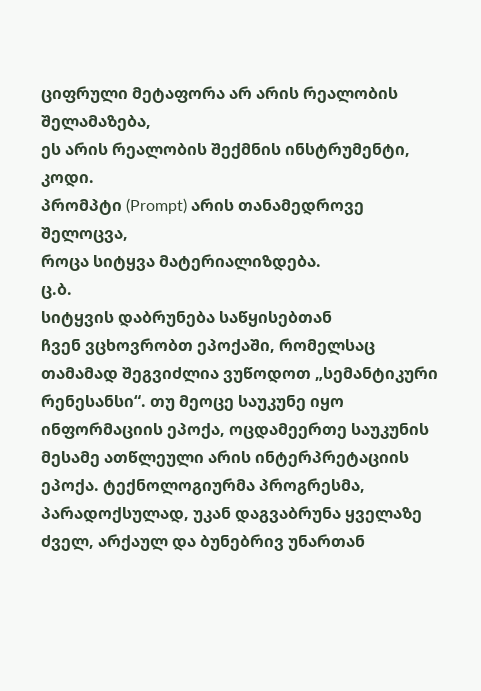ციფრული მეტაფორა არ არის რეალობის შელამაზება,
ეს არის რეალობის შექმნის ინსტრუმენტი, კოდი.
პრომპტი (Prompt) არის თანამედროვე შელოცვა,
როცა სიტყვა მატერიალიზდება.
ც.ბ.
სიტყვის დაბრუნება საწყისებთან
ჩვენ ვცხოვრობთ ეპოქაში, რომელსაც თამამად შეგვიძლია ვუწოდოთ „სემანტიკური რენესანსი“. თუ მეოცე საუკუნე იყო ინფორმაციის ეპოქა, ოცდამეერთე საუკუნის მესამე ათწლეული არის ინტერპრეტაციის ეპოქა. ტექნოლოგიურმა პროგრესმა, პარადოქსულად, უკან დაგვაბრუნა ყველაზე ძველ, არქაულ და ბუნებრივ უნართან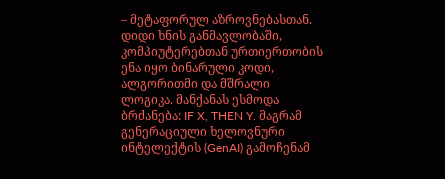– მეტაფორულ აზროვნებასთან.
დიდი ხნის განმავლობაში, კომპიუტერებთან ურთიერთობის ენა იყო ბინარული კოდი, ალგორითმი და მშრალი ლოგიკა. მანქანას ესმოდა ბრძანება: IF X, THEN Y. მაგრამ გენერაციული ხელოვნური ინტელექტის (GenAI) გამოჩენამ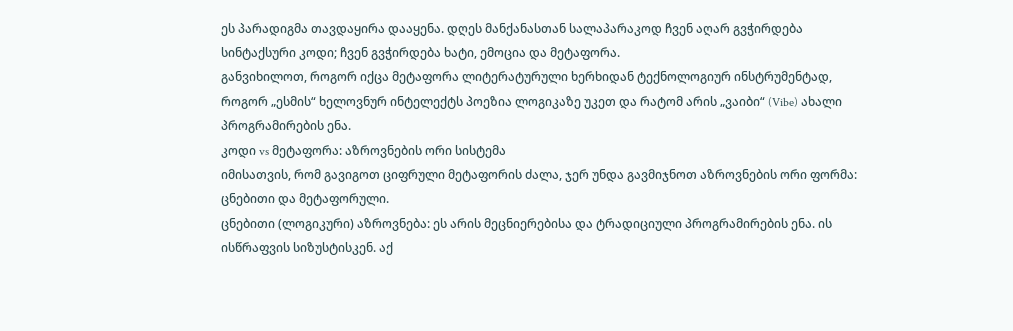ეს პარადიგმა თავდაყირა დააყენა. დღეს მანქანასთან სალაპარაკოდ ჩვენ აღარ გვჭირდება სინტაქსური კოდი; ჩვენ გვჭირდება ხატი, ემოცია და მეტაფორა.
განვიხილოთ, როგორ იქცა მეტაფორა ლიტერატურული ხერხიდან ტექნოლოგიურ ინსტრუმენტად, როგორ „ესმის“ ხელოვნურ ინტელექტს პოეზია ლოგიკაზე უკეთ და რატომ არის „ვაიბი“ (Vibe) ახალი პროგრამირების ენა.
კოდი vs მეტაფორა: აზროვნების ორი სისტემა
იმისათვის, რომ გავიგოთ ციფრული მეტაფორის ძალა, ჯერ უნდა გავმიჯნოთ აზროვნების ორი ფორმა: ცნებითი და მეტაფორული.
ცნებითი (ლოგიკური) აზროვნება: ეს არის მეცნიერებისა და ტრადიციული პროგრამირების ენა. ის ისწრაფვის სიზუსტისკენ. აქ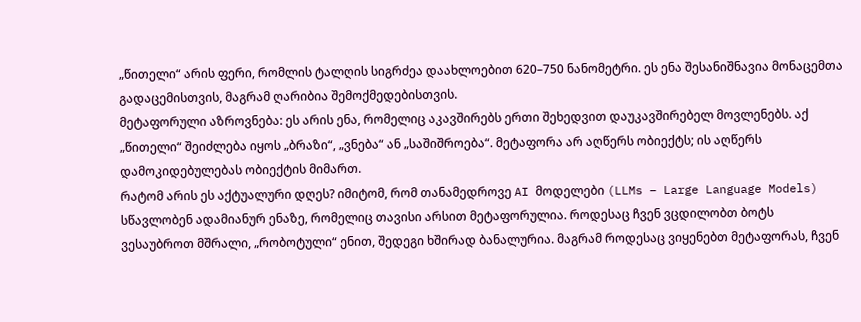„წითელი“ არის ფერი, რომლის ტალღის სიგრძეა დაახლოებით 620–750 ნანომეტრი. ეს ენა შესანიშნავია მონაცემთა გადაცემისთვის, მაგრამ ღარიბია შემოქმედებისთვის.
მეტაფორული აზროვნება: ეს არის ენა, რომელიც აკავშირებს ერთი შეხედვით დაუკავშირებელ მოვლენებს. აქ „წითელი“ შეიძლება იყოს „ბრაზი“, „ვნება“ ან „საშიშროება“. მეტაფორა არ აღწერს ობიექტს; ის აღწერს დამოკიდებულებას ობიექტის მიმართ.
რატომ არის ეს აქტუალური დღეს? იმიტომ, რომ თანამედროვე AI მოდელები (LLMs – Large Language Models) სწავლობენ ადამიანურ ენაზე, რომელიც თავისი არსით მეტაფორულია. როდესაც ჩვენ ვცდილობთ ბოტს ვესაუბროთ მშრალი, „რობოტული“ ენით, შედეგი ხშირად ბანალურია. მაგრამ როდესაც ვიყენებთ მეტაფორას, ჩვენ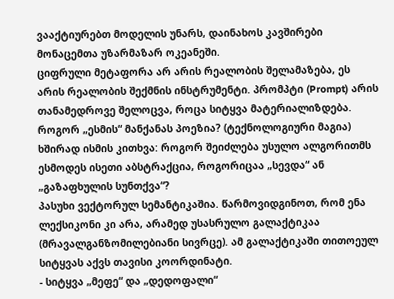ვააქტიურებთ მოდელის უნარს, დაინახოს კავშირები მონაცემთა უზარმაზარ ოკეანეში.
ციფრული მეტაფორა არ არის რეალობის შელამაზება, ეს არის რეალობის შექმნის ინსტრუმენტი. პრომპტი (Prompt) არის თანამედროვე შელოცვა, როცა სიტყვა მატერიალიზდება.
როგორ „ესმის“ მანქანას პოეზია? (ტექნოლოგიური მაგია)
ხშირად ისმის კითხვა: როგორ შეიძლება უსულო ალგორითმს ესმოდეს ისეთი აბსტრაქცია, როგორიცაა „სევდა“ ან „გაზაფხულის სუნთქვა“?
პასუხი ვექტორულ სემანტიკაშია. წარმოვიდგინოთ, რომ ენა ლექსიკონი კი არა, არამედ უსასრულო გალაქტიკაა (მრავალგანზომილებიანი სივრცე). ამ გალაქტიკაში თითოეულ სიტყვას აქვს თავისი კოორდინატი.
- სიტყვა „მეფე“ და „დედოფალი“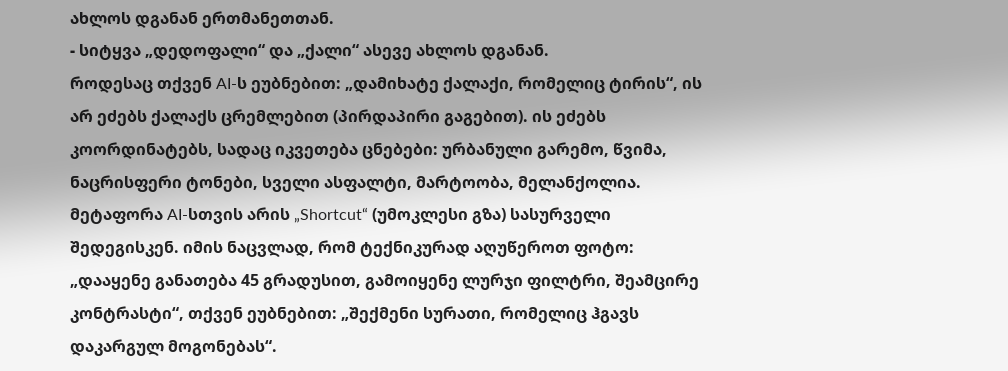ახლოს დგანან ერთმანეთთან.
- სიტყვა „დედოფალი“ და „ქალი“ ასევე ახლოს დგანან.
როდესაც თქვენ AI-ს ეუბნებით: „დამიხატე ქალაქი, რომელიც ტირის“, ის არ ეძებს ქალაქს ცრემლებით (პირდაპირი გაგებით). ის ეძებს კოორდინატებს, სადაც იკვეთება ცნებები: ურბანული გარემო, წვიმა, ნაცრისფერი ტონები, სველი ასფალტი, მარტოობა, მელანქოლია.
მეტაფორა AI-სთვის არის „Shortcut“ (უმოკლესი გზა) სასურველი შედეგისკენ. იმის ნაცვლად, რომ ტექნიკურად აღუწეროთ ფოტო: „დააყენე განათება 45 გრადუსით, გამოიყენე ლურჯი ფილტრი, შეამცირე კონტრასტი“, თქვენ ეუბნებით: „შექმენი სურათი, რომელიც ჰგავს დაკარგულ მოგონებას“.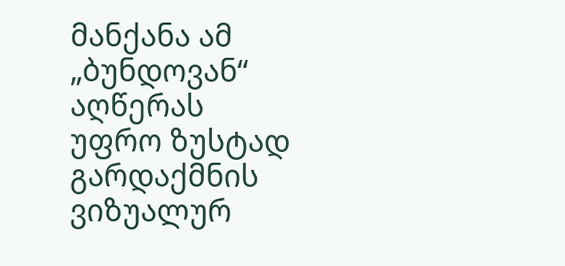მანქანა ამ „ბუნდოვან“ აღწერას უფრო ზუსტად გარდაქმნის ვიზუალურ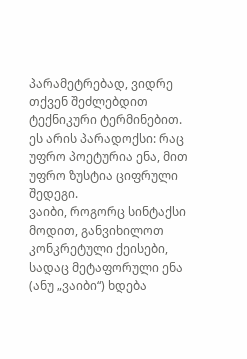პარამეტრებად, ვიდრე თქვენ შეძლებდით ტექნიკური ტერმინებით. ეს არის პარადოქსი: რაც უფრო პოეტურია ენა, მით უფრო ზუსტია ციფრული შედეგი.
ვაიბი, როგორც სინტაქსი
მოდით, განვიხილოთ კონკრეტული ქეისები, სადაც მეტაფორული ენა (ანუ „ვაიბი“) ხდება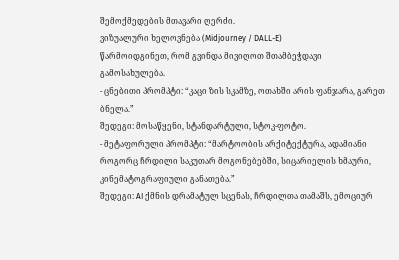შემოქმედების მთავარი ღერძი.
ვიზუალური ხელოვნება (Midjourney / DALL-E)
წარმოიდგინეთ, რომ გვინდა მივიღოთ შთამბეჭდავი გამოსახულება.
- ცნებითი პრომპტი: “კაცი ზის სკამზე, ოთახში არის ფანჯარა, გარეთ ბნელა.”
შედეგი: მოსაწყენი, სტანდარტული, სტოკ-ფოტო.
- მეტაფორული პრომპტი: “მარტოობის არქიტექტურა, ადამიანი როგორც ჩრდილი საკუთარ მოგონებებში, სიცარიელის ხმაური, კინემატოგრაფიული განათება.”
შედეგი: AI ქმნის დრამატულ სცენას, ჩრდილთა თამაშს, ემოციურ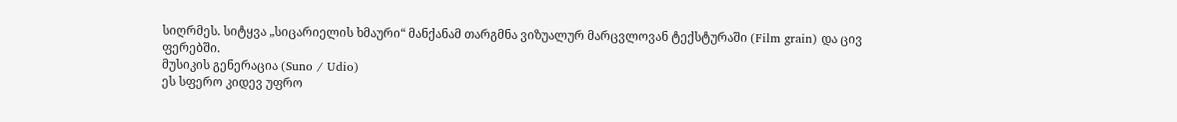სიღრმეს. სიტყვა „სიცარიელის ხმაური“ მანქანამ თარგმნა ვიზუალურ მარცვლოვან ტექსტურაში (Film grain) და ცივ ფერებში.
მუსიკის გენერაცია (Suno / Udio)
ეს სფერო კიდევ უფრო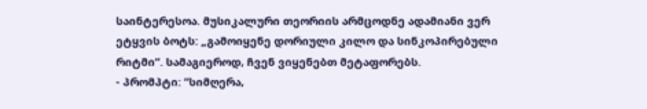საინტერესოა. მუსიკალური თეორიის არმცოდნე ადამიანი ვერ ეტყვის ბოტს: „გამოიყენე დორიული კილო და სინკოპირებული რიტმი“. სამაგიეროდ, ჩვენ ვიყენებთ მეტაფორებს.
- პრომპტი: “სიმღერა,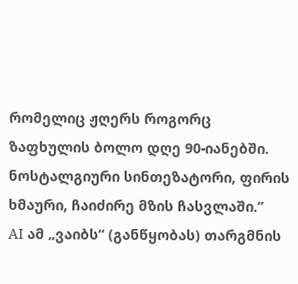რომელიც ჟღერს როგორც ზაფხულის ბოლო დღე 90-იანებში. ნოსტალგიური სინთეზატორი, ფირის ხმაური, ჩაიძირე მზის ჩასვლაში.”
AI ამ „ვაიბს“ (განწყობას) თარგმნის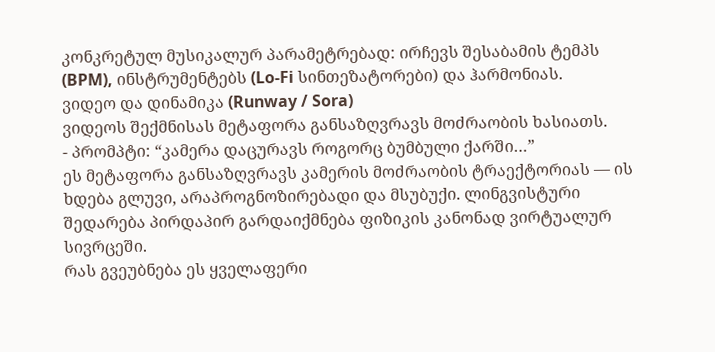კონკრეტულ მუსიკალურ პარამეტრებად: ირჩევს შესაბამის ტემპს (BPM), ინსტრუმენტებს (Lo-Fi სინთეზატორები) და ჰარმონიას.
ვიდეო და დინამიკა (Runway / Sora)
ვიდეოს შექმნისას მეტაფორა განსაზღვრავს მოძრაობის ხასიათს.
- პრომპტი: “კამერა დაცურავს როგორც ბუმბული ქარში…”
ეს მეტაფორა განსაზღვრავს კამერის მოძრაობის ტრაექტორიას — ის ხდება გლუვი, არაპროგნოზირებადი და მსუბუქი. ლინგვისტური შედარება პირდაპირ გარდაიქმნება ფიზიკის კანონად ვირტუალურ სივრცეში.
რას გვეუბნება ეს ყველაფერი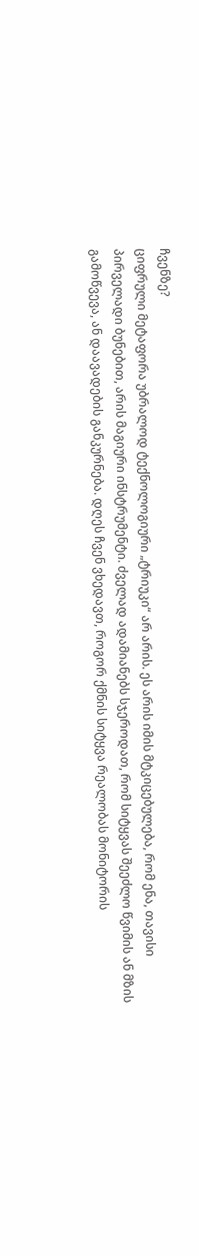ჩვენზე?
ციფრული მეტაფორა უბრალოდ ტექნოლოგიური „ტრიუკი“ არ არის. ეს არის იმის მტკიცებულება, რომ ენა, თავისი პირველადი ბუნებით, არის მაგიური ინსტრუმენტი. ძველად ადამიანებს სჯეროდათ, რომ სიტყვას შეეძლო წვიმის ან მზის გამოწვევა, ან დაავადების განკურნება. დღეს ჩვენ ვხედავთ, როგორ ქმნის სიტყვა რეალობას მონიტორის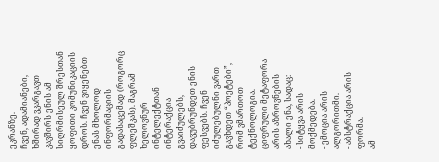ეკრანზე.
ჩვენ, ადამიანები, ხშირად ვკარგავთ კავშირს ენის ამ სიღრმისეულ შრესთან ყოფითი კომუნიკაციის დროს. ჩვენ ვიყენებთ ენას მხოლოდ ინფორმაციის გადასაცემად (როგორც ფლეშკას). მაგრამ ხელოვნურ ინტელექტთან ინტერაქცია გვაიძულებს, დავუბრუნდეთ ენის ფესვებს. ჩვენ იძულებულნი ვართ გავხდეთ “პოეტები”, რომ ვმართოთ ტექნოლოგია.
ციფრული მეტაფორა არის აზროვნების ახალი ენა, სადაც:
- სიტყვა არის მოქმედება.
- ემოცია არის ალგორითმი.
- აბსტრაქცია არის ფორმა.
ამ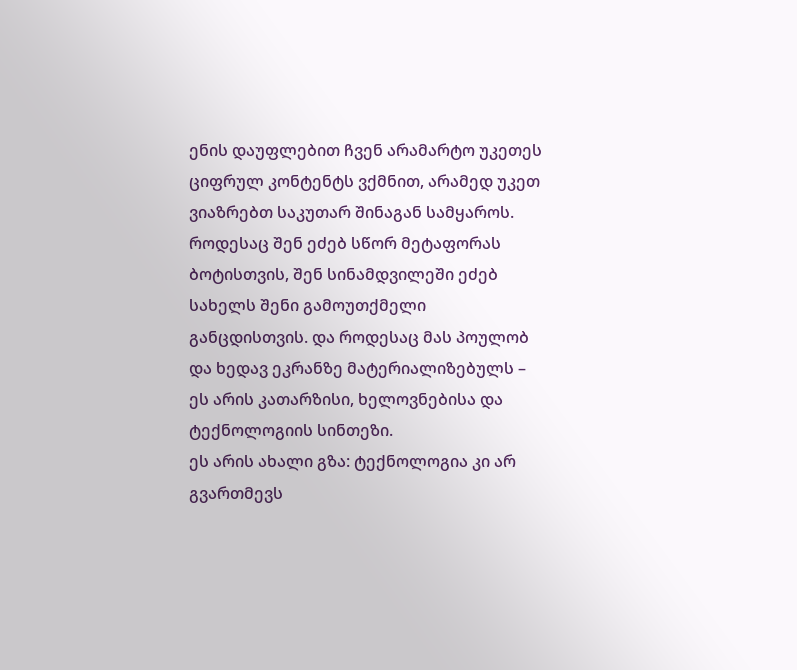ენის დაუფლებით ჩვენ არამარტო უკეთეს ციფრულ კონტენტს ვქმნით, არამედ უკეთ ვიაზრებთ საკუთარ შინაგან სამყაროს. როდესაც შენ ეძებ სწორ მეტაფორას ბოტისთვის, შენ სინამდვილეში ეძებ სახელს შენი გამოუთქმელი განცდისთვის. და როდესაც მას პოულობ და ხედავ ეკრანზე მატერიალიზებულს – ეს არის კათარზისი, ხელოვნებისა და ტექნოლოგიის სინთეზი.
ეს არის ახალი გზა: ტექნოლოგია კი არ გვართმევს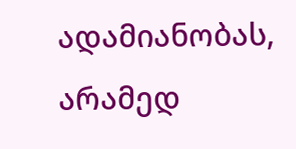ადამიანობას, არამედ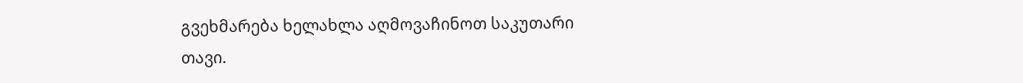გვეხმარება ხელახლა აღმოვაჩინოთ საკუთარი თავი.